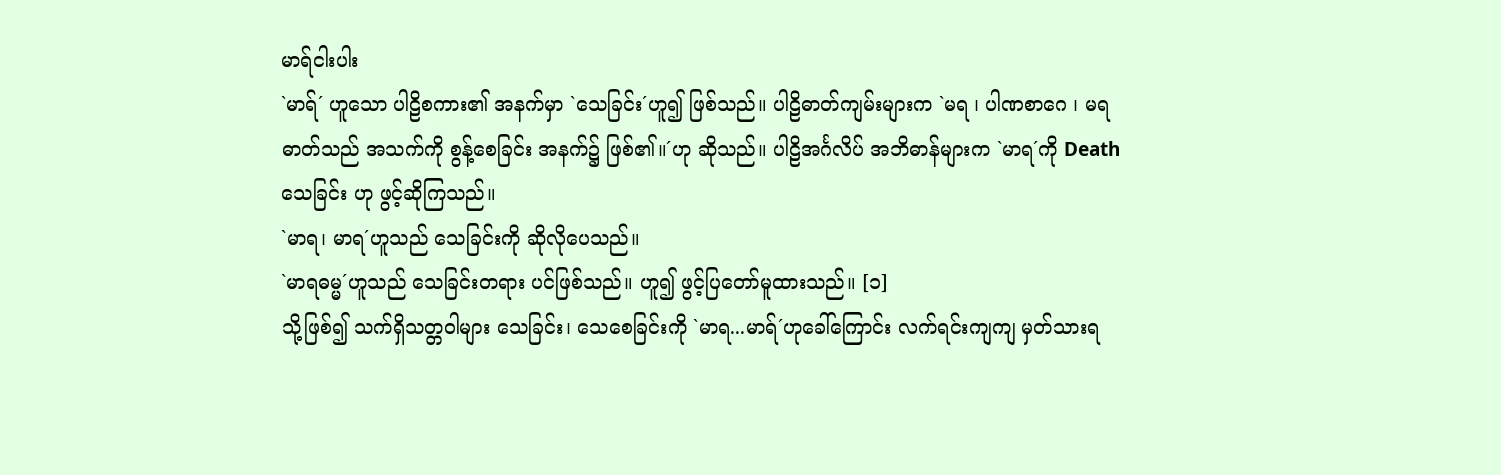မာရ်ငါးပါး
`မာရ်´ ဟူသော ပါဠိစကား၏ အနက်မှာ `သေခြင်း´ဟူ၍ ဖြစ်သည်။ ပါဠိဓာတ်ကျမ်းများက `မရ ၊ ပါဏစာဂေ ၊ မရဓာတ်သည် အသက်ကို စွန့်စေခြင်း အနက်၌ ဖြစ်၏။´ဟု ဆိုသည်။ ပါဠိအင်္ဂလိပ် အဘိဓာန်များက `မာရ´ကို Death သေခြင်း ဟု ဖွင့်ဆိုကြသည်။
`မာရ၊ မာရ´ဟူသည် သေခြင်းကို ဆိုလိုပေသည်။
`မာရဓမ္မ´ဟူသည် သေခြင်းတရား ပင်ဖြစ်သည်။ ဟူ၍ ဖွင့်ပြတော်မူထားသည်။ [၁]
သို့ဖြစ်၍ သက်ရှိသတ္တဝါများ သေခြင်း၊ သေစေခြင်းကို `မာရ...မာရ်´ဟုခေါ်ကြောင်း လက်ရင်းကျကျ မှတ်သားရ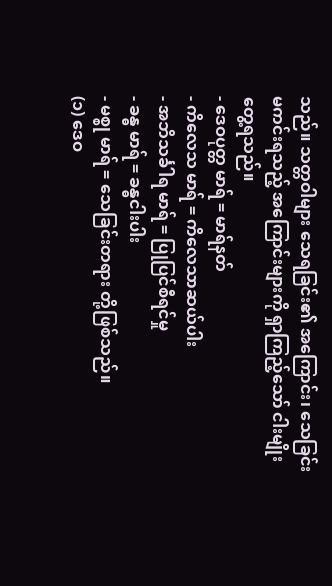သည်။ သတ္တဝါများ သေရခြင်း၏ အကြောင်း၊ သေခြင်းမကင်းရသည့် အကြောင်းများကို ရှာကြည့်သော် ငါးမျိုး တွေ့ရသည်။
- ဒေဝပုတ္တ မာရ် = မာရ်နတ်
- ကိလေသ မာရ် = ကိလေသာဆယ်ပါး
- အဘိသင်္ခါရ မာရ် = ပြုပြင်စီရင်မှု
- ခန္ဓ မာရ် = ခန္ဓငါးပါး
- မစ္စု မာရ် = သေခြင်းတရား တို့ဖြစ်သည်။
(၁) ဒေဝ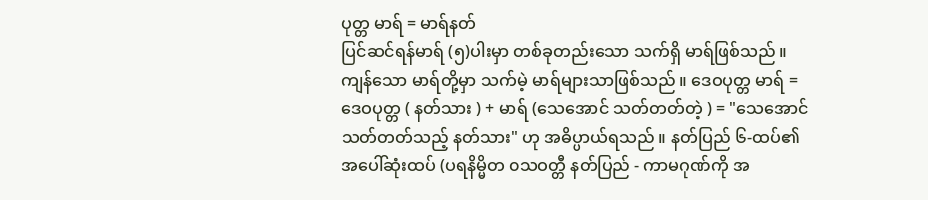ပုတ္တ မာရ် = မာရ်နတ်
ပြင်ဆင်ရန်မာရ် (၅)ပါးမှာ တစ်ခုတည်းသော သက်ရှိ မာရ်ဖြစ်သည် ။ ကျန်သော မာရ်တို့မှာ သက်မဲ့ မာရ်များသာဖြစ်သည် ။ ဒေဝပုတ္တ မာရ် = ဒေဝပုတ္တ ( နတ်သား ) + မာရ် (သေအောင် သတ်တတ်တဲ့ ) = "သေအောင် သတ်တတ်သည့် နတ်သား" ဟု အဓိပ္ပာယ်ရသည် ။ နတ်ပြည် ၆-ထပ်၏ အပေါ်ဆုံးထပ် (ပရနိမ္မိတ ၀သဝတ္တီ နတ်ပြည် - ကာမဂုဏ်ကို အ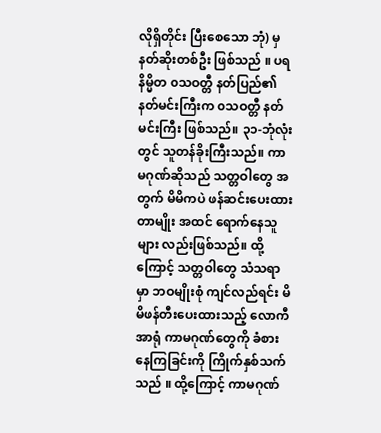လိုရှိတိုင်း ပြီးစေသော ဘုံ) မှ နတ်ဆိုးတစ်ဦး ဖြစ်သည် ။ ပရနိမ္မိတ ၀သဝတ္တီ နတ်ပြည်၏ နတ်မင်းကြီးက ၀သဝတ္တီ နတ်မင်းကြီး ဖြစ်သည်။ ၃၁-ဘုံလုံးတွင် သူတန်ခိုးကြီးသည်။ ကာမဂုဏ်ဆိုသည် သတ္တဝါတွေ အတွက် မိမိကပဲ ဖန်ဆင်းပေးထားတာမျိုး အထင် ရောက်နေသူများ လည်းဖြစ်သည်။ ထို့ကြောင့် သတ္တဝါတွေ သံသရာမှာ ဘဝမျိုးစုံ ကျင်လည်ရင်း မိမိဖန်တီးပေးထားသည့် လောကီအာရုံ ကာမဂုဏ်တွေကို ခံစားနေကြခြင်းကို ကြိုက်နှစ်သက်သည် ။ ထို့ကြောင့် ကာမဂုဏ်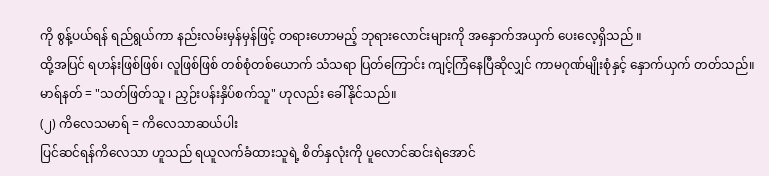ကို စွန့်ပယ်ရန် ရည်ရွယ်ကာ နည်းလမ်းမှန်မှန်ဖြင့် တရားဟောမည့် ဘုရားလောင်းများကို အနှောက်အယှက် ပေးလေ့ရှိသည် ။
ထို့အပြင် ရဟန်းဖြစ်ဖြစ်၊ လူဖြစ်ဖြစ် တစ်စုံတစ်ယောက် သံသရာ ပြတ်ကြောင်း ကျင့်ကြံနေပြီဆိုလျှင် ကာမဂုဏ်မျိုးစုံနှင့် နှောက်ယှက် တတ်သည်။
မာရ်နတ် = "သတ်ဖြတ်သူ ၊ ညှဉ်းပန်းနှိပ်စက်သူ" ဟုလည်း ခေါ်နိုင်သည်။
(၂) ကိလေသမာရ် = ကိလေသာဆယ်ပါး
ပြင်ဆင်ရန်ကိလေသာ ဟူသည် ရယူလက်ခံထားသူရဲ့ စိတ်နှလုံးကို ပူလောင်ဆင်းရဲအောင်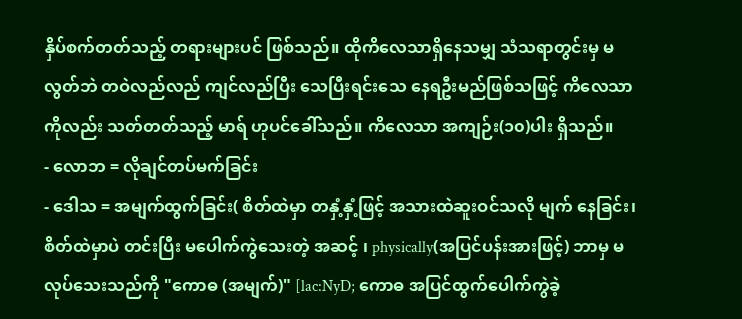နှိပ်စက်တတ်သည့် တရားများပင် ဖြစ်သည်။ ထိုကိလေသာရှိနေသမျှ သံသရာတွင်းမှ မလွတ်ဘဲ တဝဲလည်လည် ကျင်လည်ပြီး သေပြီးရင်းသေ နေရဦးမည်ဖြစ်သဖြင့် ကိလေသာ ကိုလည်း သတ်တတ်သည့် မာရ် ဟုပင်ခေါ်သည်။ ကိလေသာ အကျဉ်း(၁၀)ပါး ရှိသည်။
- လောဘ = လိုချင်တပ်မက်ခြင်း
- ဒေါသ = အမျက်ထွက်ခြင်း( စိတ်ထဲမှာ တနှံ့နှံ့ဖြင့် အသားထဲဆူးဝင်သလို မျက် နေခြင်း၊ စိတ်ထဲမှာပဲ တင်းပြီး မပေါက်ကွဲသေးတဲ့ အဆင့် ၊ physically(အပြင်ပန်းအားဖြင့်) ဘာမှ မလုပ်သေးသည်ကို "ကောဓ (အမျက်)" [lac:NyD; ကောဓ အပြင်ထွက်ပေါက်ကွဲခဲ့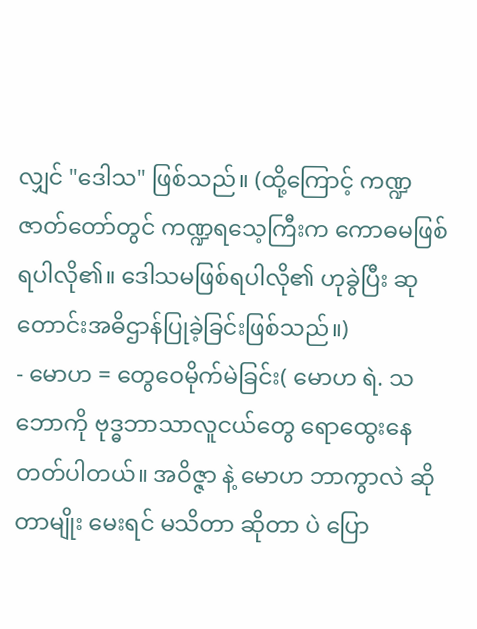လျှင် "ဒေါသ" ဖြစ်သည်။ (ထို့ကြောင့် ကဏ္ဍဇာတ်တော်တွင် ကဏ္ဍရသေ့ကြီးက ကောဓမဖြစ်ရပါလို၏။ ဒေါသမဖြစ်ရပါလို၏ ဟုခွဲပြီး ဆုတောင်းအဓိဌာန်ပြုခဲ့ခြင်းဖြစ်သည်။)
- မောဟ = တွေဝေမိုက်မဲခြင်း( မောဟ ရဲ. သဘောကို ဗုဒ္ဓဘာသာလူငယ်တွေ ရောထွေးနေတတ်ပါတယ်။ အဝိဇ္ဇာ နဲ့ မောဟ ဘာကွာလဲ ဆိုတာမျိုး မေးရင် မသိတာ ဆိုတာ ပဲ ပြော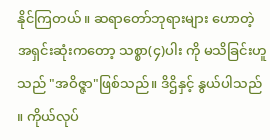နိုင်ကြတယ်။ ဆရာတော်ဘုရားများ ဟောတဲ့ အရှင်းဆုံးကတော့ သစ္စာ(၄)ပါး ကို မသိခြင်းဟူသည် "အဝိဇ္ဇာ"ဖြစ်သည်။ ဒိဌိနှင့် နွယ်ပါသည် ။ ကိုယ်လုပ်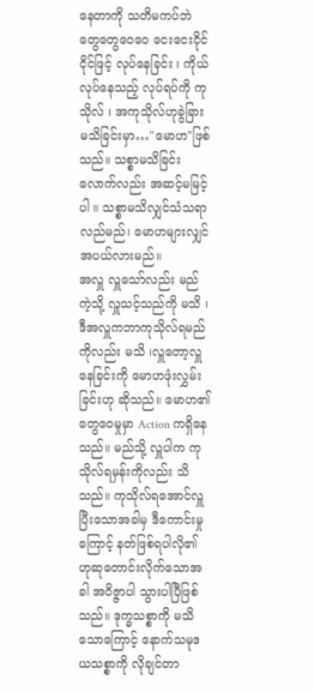နေတာကို သတိမကပ်ဘဲ တွေတွေဝေဝေ ငေးငေးငိုင်ငိုင်ဖြင့် လုပ်နေခြင်း ၊ ကိုယ်လုပ်နေသည့် လုပ်ရပ်ကို ကုသိုလ် ၊ အကုသိုလ်ဟုခွဲခြား မသိခြင်းမှာ…"မောဟ"ဖြစ်သည်။ သစ္စာမသိခြင်းလောက်လည်း အဆင့်မမြင့်ပါ ။ သစ္စာမသိလျှင်သံသရာလည်မည်၊ မောဟများလျှင် အပယ်လားမည်။
အလှူ လှူသော်လည်း မည်ကဲ့သို့ လှူသင့်သည်ကို မသိ ၊ ဒီအလှူကဘာကုသိုလ်ရမည်ကိုလည်း မသိ ၊လှူတော့လှူနေခြင်းကို မောဟဖုံးလွှမ်းခြင်းဟု ဆိုသည်။ မောဟ၏ တွေဝေမှုမှာ Action ကရှိနေသည်။ မည်သို့ လှူပါက ကုသိုလ်ရမှန်းကိုလည်း သိသည်။ ကုသိုလ်ရအောင်လှူပြီးသောအခါမှ ဒီကောင်းမှုကြောင့် နတ်ဖြစ်ရပါလို၏ ဟုဆုတောင်းလိုက်သောအခါ အဝိဇ္ဇာပါ သွားပါပြီဖြစ်သည်။ ဒုက္ခသစ္စာကို မသိသောကြောင့် နောက်သမုဒယသစ္စာကို လိုချင်တာ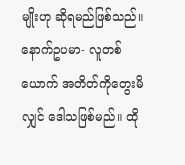မျိုးဟု ဆိုရမည်ဖြစ်သည်။
နောက်ဥပမာ- လူတစ်ယောက် အတိတ်ကိုတွေးမိလျှင် ဒေါသဖြစ်မည်။ ထို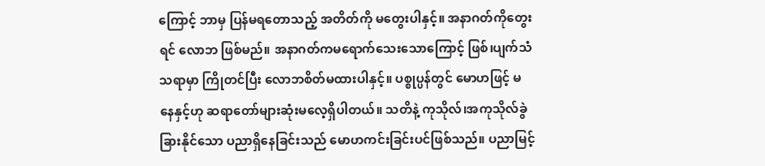ကြောင့် ဘာမှ ပြန်မရတောသည့် အတိတ်ကို မတွေးပါနှင့်။ အနာဂတ်ကိုတွေးရင် လောဘ ဖြစ်မည်။ အနာဂတ်ကမရောက်သေးသောကြောင့် ဖြစ်၊ပျက်သံသရာမှာ ကြိုတင်ပြီး လောဘစိတ်မထားပါနှင့်။ ပစ္စုပ္ပန်တွင် မောဟဖြင့် မနေနှင့်ဟု ဆရာတော်များဆုံးမလေ့ရှိပါတယ်။ သတိနဲ့ ကုသိုလ်၊အကုသိုလ်ခွဲခြားနိုင်သော ပညာရှိနေခြင်းသည် မောဟကင်းခြင်းပင်ဖြစ်သည်။ ပညာမြင့်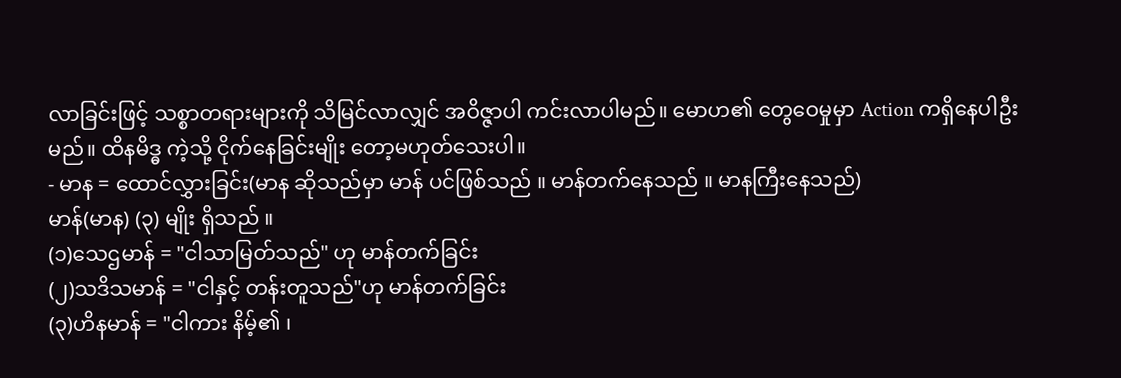လာခြင်းဖြင့် သစ္စာတရားများကို သိမြင်လာလျှင် အဝိဇ္ဇာပါ ကင်းလာပါမည်။ မောဟ၏ တွေဝေမှုမှာ Action ကရှိနေပါဦးမည်။ ထိနမိဒ္ဓ ကဲ့သို့ ငိုက်နေခြင်းမျိုး တော့မဟုတ်သေးပါ။
- မာန = ထောင်လွှားခြင်း(မာန ဆိုသည်မှာ မာန် ပင်ဖြစ်သည် ။ မာန်တက်နေသည် ။ မာနကြီးနေသည်)
မာန်(မာန) (၃) မျိုး ရှိသည် ။
(၁)သေဌမာန် = "ငါသာမြတ်သည်" ဟု မာန်တက်ခြင်း
(၂)သဒိသမာန် = "ငါနှင့် တန်းတူသည်"ဟု မာန်တက်ခြင်း
(၃)ဟိနမာန် = "ငါကား နိမ့်၏ ၊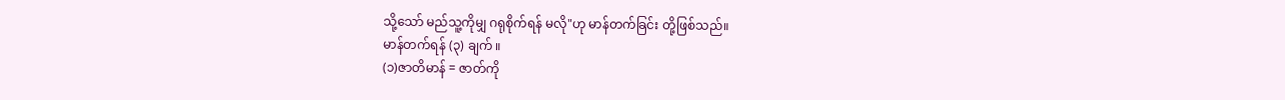သို့သော် မည်သူ့ကိုမျှ ဂရုစိုက်ရန် မလို"ဟု မာန်တက်ခြင်း တို့ဖြစ်သည်။
မာန်တက်ရန် (၃) ချက် ။
(၁)ဇာတိမာန် = ဇာတ်ကို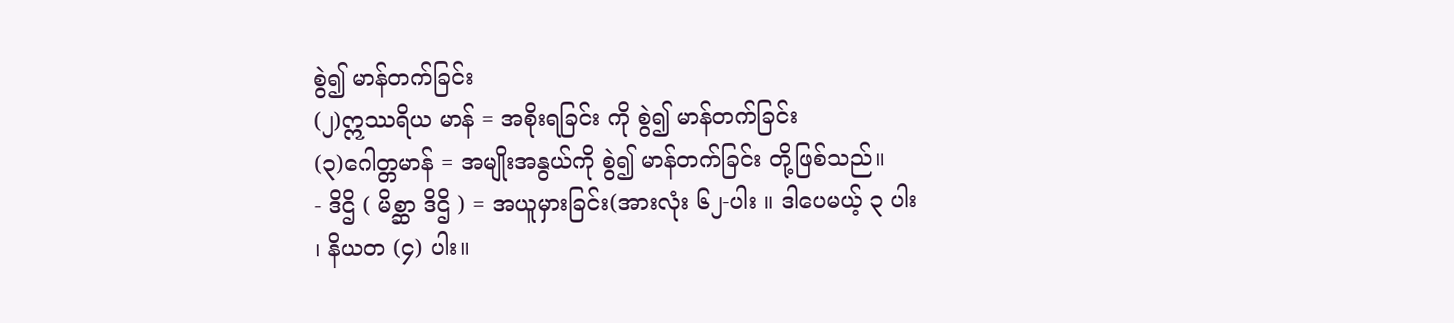စွဲ၍ မာန်တက်ခြင်း
(၂)ဣဿရိယ မာန် = အစိုးရခြင်း ကို စွဲ၍ မာန်တက်ခြင်း
(၃)ဂေါတ္တမာန် = အမျိုးအနွယ်ကို စွဲ၍ မာန်တက်ခြင်း တို့ဖြစ်သည်။
- ဒိဌိ ( မိစ္ဆာ ဒိဌိ ) = အယူမှားခြင်း(အားလုံး ၆၂-ပါး ။ ဒါပေမယ့် ၃ ပါး ၊ နိယတ (၄) ပါး။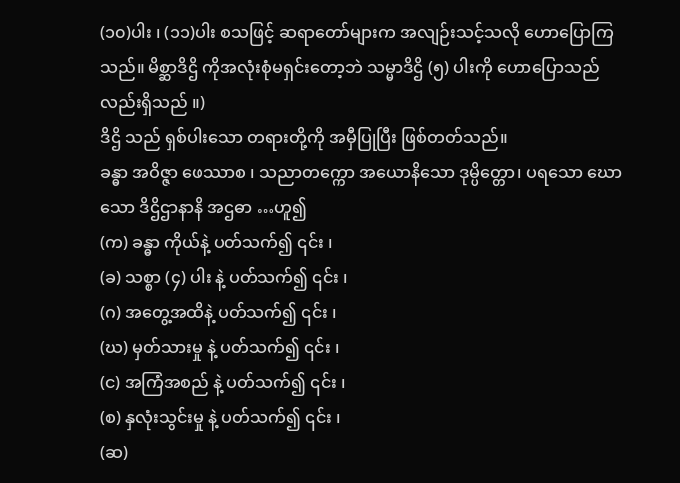(၁၀)ပါး ၊ (၁၁)ပါး စသဖြင့် ဆရာတော်များက အလျဉ်းသင့်သလို ဟောပြောကြသည်။ မိစ္ဆာဒိဌိ ကိုအလုံးစုံမရှင်းတော့ဘဲ သမ္မာဒိဌိ (၅) ပါးကို ဟောပြောသည်လည်းရှိသည် ။)
ဒိဌိ သည် ရှစ်ပါးသော တရားတို့ကို အမှီပြုပြီး ဖြစ်တတ်သည်။
ခန္ဓာ အဝိဇ္ဇာ ဖေဿာစ ၊ သညာတက္ကော အယောနိသော ဒုမ္ပိတ္တော၊ ပရသော ဃောသော ဒိဌိဌာနာနိ အဌဓာ …ဟူ၍
(က) ခန္ဓာ ကိုယ်နဲ့ ပတ်သက်၍ ၎င်း ၊
(ခ) သစ္စာ (၄) ပါး နဲ့ ပတ်သက်၍ ၎င်း ၊
(ဂ) အတွေ့အထိနဲ့ ပတ်သက်၍ ၎င်း ၊
(ဃ) မှတ်သားမှု နဲ့ ပတ်သက်၍ ၎င်း ၊
(င) အကြံအစည် နဲ့ ပတ်သက်၍ ၎င်း ၊
(စ) နှလုံးသွင်းမှု နဲ့ ပတ်သက်၍ ၎င်း ၊
(ဆ)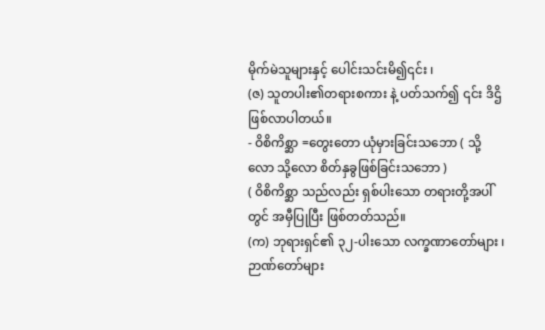မိုက်မဲသူများနှင့် ပေါင်းသင်းမိ၍၎င်း ၊
(ဇ) သူတပါး၏တရားစကား နဲ့ ပတ်သက်၍ ၎င်း ဒိဌိ ဖြစ်လာပါတယ်။
- ဝိစိကိစ္ဆာ =တွေးတော ယုံမှားခြင်းသဘော ( သို့လော သို့လော စိတ်နှခွဖြစ်ခြင်းသဘော )
( ဝိစိကိစ္ဆာ သည်လည်း ရှစ်ပါးသော တရားတို့အပါ်တွင် အမှီပြုပြီး ဖြစ်တတ်သည်။
(က) ဘုရားရှင်၏ ၃၂-ပါးသော လက္ခဏာတော်များ ၊ ဉာဏ်တော်များ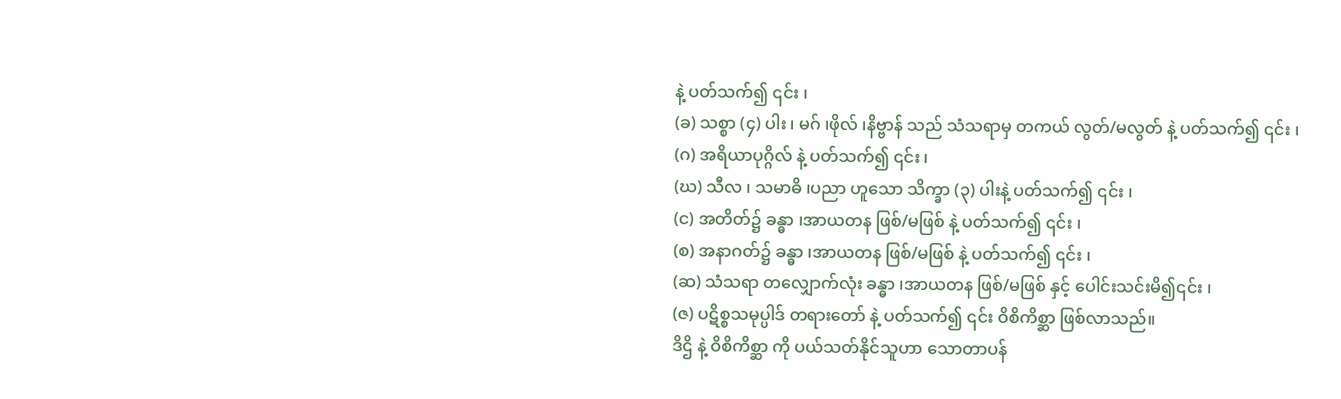နဲ့ ပတ်သက်၍ ၎င်း ၊
(ခ) သစ္စာ (၄) ပါး ၊ မဂ် ၊ဖိုလ် ၊နိဗ္ဗာန် သည် သံသရာမှ တကယ် လွတ်/မလွတ် နဲ့ ပတ်သက်၍ ၎င်း ၊
(ဂ) အရိယာပုဂ္ဂိလ် နဲ့ ပတ်သက်၍ ၎င်း ၊
(ဃ) သီလ ၊ သမာဓိ ၊ပညာ ဟူသော သိက္ခာ (၃) ပါးနဲ့ ပတ်သက်၍ ၎င်း ၊
(င) အတိတ်၌ ခန္ဓာ ၊အာယတန ဖြစ်/မဖြစ် နဲ့ ပတ်သက်၍ ၎င်း ၊
(စ) အနာဂတ်၌ ခန္ဓာ ၊အာယတန ဖြစ်/မဖြစ် နဲ့ ပတ်သက်၍ ၎င်း ၊
(ဆ) သံသရာ တလျှောက်လုံး ခန္ဓာ ၊အာယတန ဖြစ်/မဖြစ် နှင့် ပေါင်းသင်းမိ၍၎င်း ၊
(ဇ) ပဋိစ္စသမုပ္ပါဒ် တရားတော် နဲ့ ပတ်သက်၍ ၎င်း ဝိစိကိစ္ဆာ ဖြစ်လာသည်။
ဒိဌိ နဲ့ ဝိစိကိစ္ဆာ ကို ပယ်သတ်နိုင်သူဟာ သောတာပန်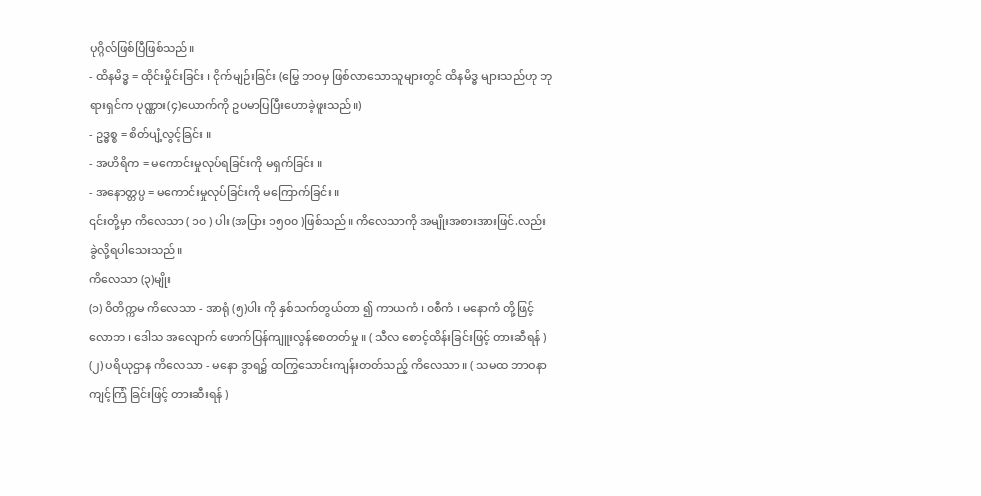ပုဂ္ဂိလ်ဖြစ်ပြီဖြစ်သည်။
- ထိနမိဒ္ဓ = ထိုင်းမှိုင်းခြင်း ၊ ငိုက်မျဉ်းခြင်း (မြွေ ဘဝမှ ဖြစ်လာသောသူများတွင် ထိနမိဒ္ဓ များသည်ဟု ဘုရားရှင်က ပုဏ္ဏား(၄)ယောက်ကို ဥပမာပြပြီးဟောခဲ့ဖူးသည်။)
- ဥဒ္ဓစ္စ = စိတ်ပျံ့လွင့်ခြင်း ။
- အဟိရိက = မကောင်းမှုလုပ်ရခြင်းကို မရှက်ခြင်း ။
- အနောတ္တပ္ပ = မကောင်းမှုလုပ်ခြင်းကို မကြောက်ခြင်း ။
၎င်းတို့မှာ ကိလေသာ ( ၁၀ ) ပါး (အပြား ၁၅၀၀ )ဖြစ်သည်။ ကိလေသာကို အမျိုးအစားအားဖြင်.လည်း ခွဲလို့ရပါသေးသည်။
ကိလေသာ (၃)မျိုး
(၁) ဝိတိက္ကမ ကိလေသာ - အာရုံ (၅)ပါး ကို နှစ်သက်တွယ်တာ ၍ ကာယကံ ၊ ၀စီကံ ၊ မနောကံ တို့ဖြင့် လောဘ ၊ ဒေါသ အလျောက် ဖောက်ပြန်ကျူးလွန်စေတတ်မှု ။ ( သီလ စောင့်ထိန်းခြင်းဖြင့် တားဆီရန် )
(၂) ပရိယုဌာန ကိလေသာ - မနော ဒွာရ၌ ထကြွသောင်းကျန်းတတ်သည့် ကိလေသာ ။ ( သမထ ဘာဝနာကျင့်ကြံ ခြင်းဖြင့် တားဆီးရန် )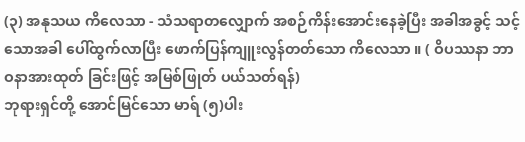(၃) အနုသယ ကိလေသာ - သံသရာတလျှောက် အစဉ်ကိန်းအောင်းနေခဲ့ပြီး အခါအခွင့် သင့်သောအခါ ပေါ်ထွက်လာပြီး ဖောက်ပြန်ကျူးလွန်တတ်သော ကိလေသာ ။ ( ဝိပဿနာ ဘာဝနာအားထုတ် ခြင်းဖြင့် အမြစ်ဖြုတ် ပယ်သတ်ရန်)
ဘုရားရှင်တို့ အောင်မြင်သော မာရ် (၅)ပါး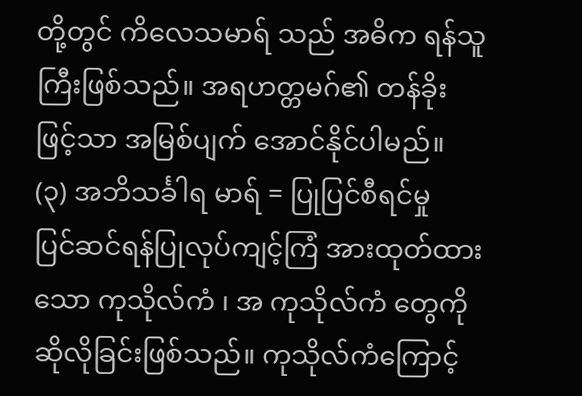တို့တွင် ကိလေသမာရ် သည် အဓိက ရန်သူကြီးဖြစ်သည်။ အရဟတ္တမဂ်၏ တန်ခိုးဖြင့်သာ အမြစ်ပျက် အောင်နိုင်ပါမည်။
(၃) အဘိသင်္ခါရ မာရ် = ပြုပြင်စီရင်မှု
ပြင်ဆင်ရန်ပြုလုပ်ကျင့်ကြံ အားထုတ်ထားသော ကုသိုလ်ကံ ၊ အ ကုသိုလ်ကံ တွေကို ဆိုလိုခြင်းဖြစ်သည်။ ကုသိုလ်ကံကြောင့်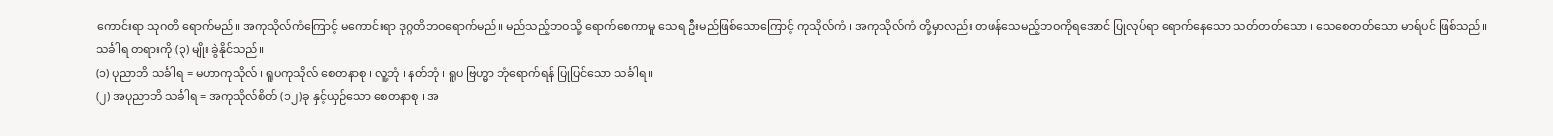ကောင်းရာ သုဂတိ ရောက်မည်။ အကုသိုလ်ကံကြောင့် မကောင်းရာ ဒုဂ္ဂတိဘဝရောက်မည်။ မည်သည့်ဘဝသို့ ရောက်စေကာမူ သေရ ဦးမည်ဖြစ်သောကြောင့် ကုသိုလ်ကံ ၊ အကုသိုလ်ကံ တို့မှာလည်း တဖန်သေမည့်ဘဝကိုရအောင် ပြုလုပ်ရာ ရောက်နေသော သတ်တတ်သော ၊ သေစေတတ်သော မာရ်ပင် ဖြစ်သည်။
သင်္ခါရ တရားကို (၃) မျိုး ခွဲနိုင်သည်။
(၁) ပုညာဘိ သင်္ခါရ = မဟာကုသိုလ် ၊ ရူပကုသိုလ် စေတနာစု ၊ လူ့ဘုံ ၊ နတ်ဘုံ ၊ ရူပ ဗြဟ္မာ ဘုံရောက်ရန် ပြုပြင်သော သင်္ခါရ။
(၂) အပုညာဘိ သင်္ခါရ = အကုသိုလ်စိတ် (၁၂)ခု နှင့်ယှဉ်သော စေတနာစု ၊ အ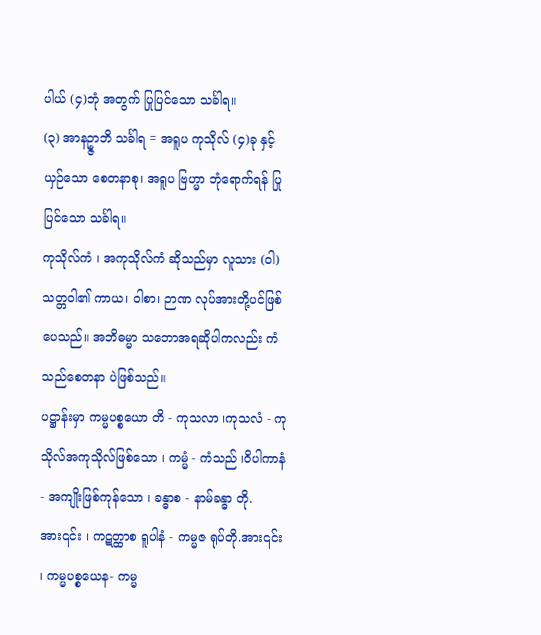ပါယ် (၄)ဘုံ အတွက် ပြုပြင်သော သင်္ခါရ။
(၃) အာနဥ္ဇာဘိ သင်္ခါရ = အရူပ ကုသိုလ် (၄)ခု နှင့် ယှဉ်သော စေတနာစု၊ အရူပ ဗြဟ္မာ ဘုံရောက်ရန် ပြုပြင်သော သင်္ခါရ။
ကုသိုလ်ကံ ၊ အကုသိုလ်ကံ ဆိုသည်မှာ လူသား (ဝါ) သတ္တဝါ၏ ကာယ၊ ဝါစာ၊ ဉာဏ လုပ်အားတို့ပင်ဖြစ်ပေသည်။ အဘိဓမ္မာ သဘောအရဆိုပါကလည်း ကံသည်စေတနာ ပဲဖြစ်သည်။
ပဋ္ဌာန်းမှာ ကမ္မပစ္စယော တိ - ကုသလာ ၊ကုသလံ - ကုသိုလ်အကုသိုလ်ဖြစ်သော ၊ ကမ္မံ - ကံသည် ၊ဝိပါကာနံ - အကျိုးဖြစ်ကုန်သော ၊ ခန္ဓာစ - နာမ်ခန္ဓာ တို.အား၎င်း ၊ ကဋတ္ထာစ ရူပါနံ - ကမ္မဇ ရုပ်တို.အား၎င်း ၊ ကမ္မပစ္စယေန- ကမ္မ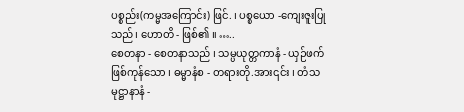ပစ္စည်း(ကမ္မအကြောင်း) ဖြင်. ၊ ပစ္စယော -ကျေးဇူးပြုသည်၊ ဟောတိ - ဖြစ်၏ ။ …..
စေတနာ - စေတနာသည် ၊ သမ္ပယုတ္တကာနံ - ယှဉ်ဖက်ဖြစ်ကုန်သော ၊ ဓမ္မာနံစ - တရားတို.အား၎င်း ၊ တံသမုဋ္ဌာနာနံ -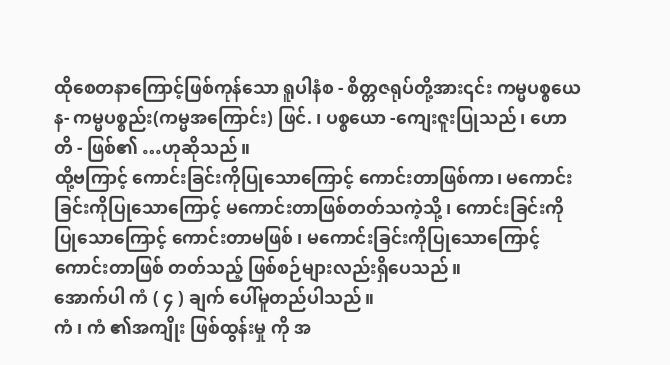ထိုစေတနာကြောင့်ဖြစ်ကုန်သော ရူပါနံစ - စိတ္တဇရုပ်တို့အား၎င်း ကမ္မပစ္စယေန- ကမ္မပစ္စည်း(ကမ္မအကြောင်း) ဖြင်. ၊ ပစ္စယော -ကျေးဇူးပြုသည်၊ ဟောတိ - ဖြစ်၏ …ဟုဆိုသည်။
ထို့ဗကြာင့် ကောင်းခြင်းကိုပြုသောကြောင့် ကောင်းတာဖြစ်ကာ၊ မကောင်းခြင်းကိုပြုသောကြောင့် မကောင်းတာဖြစ်တတ်သကဲ့သို့ ၊ ကောင်းခြင်းကိုပြုသောကြောင့် ကောင်းတာမဖြစ် ၊ မကောင်းခြင်းကိုပြုသောကြောင့် ကောင်းတာဖြစ် တတ်သည့် ဖြစ်စဉ်များလည်းရှိပေသည်။
အောက်ပါ ကံ ( ၄ ) ချက် ပေါ်မူတည်ပါသည်။
ကံ ၊ ကံ ၏အကျိုး ဖြစ်ထွန်းမှု ကို အ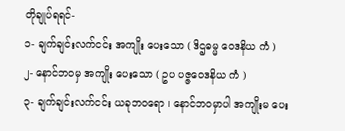တိုချုပ်ရရင်-
၁- ချက်ချင်းလက်ငင်း အကျိုး ပေးသော ( ဒိဌဓမ္မ ဝေဒနိယ ကံ )
၂- နောင်ဘဝမှ အကျိုး ပေးသော ( ဥပ ပဇ္ဇဝေဒနိယ ကံ )
၃- ချက်ချင်းလက်ငင်း ယခုဘဝရော ၊ နောင်ဘဝမှာပါ အကျိုးမ ပေး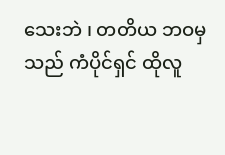သေးဘဲ ၊ တတိယ ဘဝမှသည် ကံပိုင်ရှင် ထိုလူ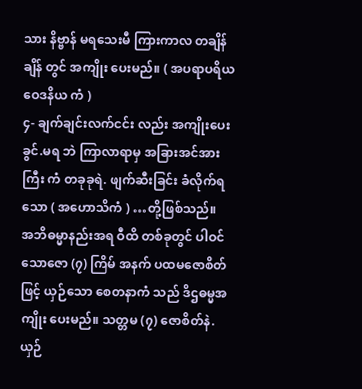သား နိဗ္ဗာန် မရသေးမီ ကြားကာလ တချိန်ချိန် တွင် အကျိုး ပေးမည်။ ( အပရာပရိယ ဝေဒနိယ ကံ )
၄- ချက်ချင်းလက်ငင်း လည်း အကျိုးပေးခွင်.မရ ဘဲ ကြာလာရာမှ အခြားအင်အားကြီး ကံ တခုခုရဲ. ဖျက်ဆီးခြင်း ခံလိုက်ရသော ( အဟောသိကံ ) …တို့ဖြစ်သည်။
အဘိဓမ္မာနည်းအရ ဝီထိ တစ်ခုတွင် ပါဝင်သောဇော (၇) ကြိမ် အနက် ပထမဇောစိတ်ဖြင့် ယှဉ်သော စေတနာကံ သည် ဒိဌဓမ္မအကျိုး ပေးမည်။ သတ္တမ (၇) ဇောစိတ်နဲ. ယှဉ်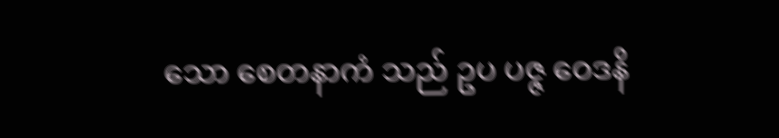သော စေတနာကံ သည် ဥပ ပဇ္ဇ ဝေဒနိ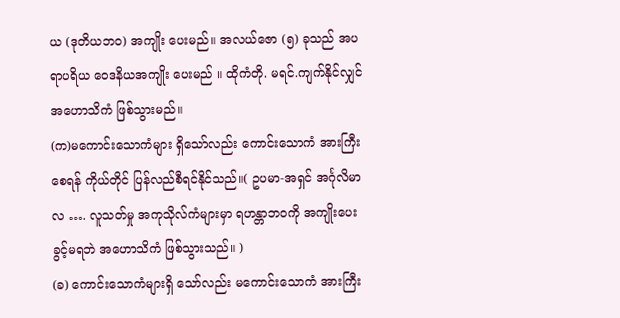ယ (ဒုတိယဘဝ) အကျိုး ပေးမည်။ အလယ်ဇော (၅) ခုသည် အပရာပရိယ ဝေဒနိယအကျိုး ပေးမည် ။ ထိုကံတို. မရင်.ကျက်နိုင်လျှင် အဟောသိကံ ဖြစ်သွားမည်။
(က)မကောင်းသောကံများ ရှိသော်လည်း ကောင်းသောကံ အားကြီးစေရန် ကိုယ်တိုင် ပြန်လည်စီရင်နိုင်သည်။( ဥပမာ-အရှင် အင်္ဂုလိမာလ …. လူသတ်မှု အကုသိုလ်ကံများမှာ ရဟန္တာဘဝကို အကျိုးပေးခွင့်မရဘဲ အဟောသိကံ ဖြစ်သွားသည်။ )
(ခ) ကောင်းသောကံများရှိ သော်လည်း မကောင်းသောကံ အားကြီး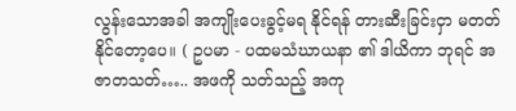လွန်းသောအခါ အကျိုးပေးခွင့်မရ နိုင်ရန် တားဆီးခြင်းငှာ မတတ်နိုင်တော့ပေ။ ( ဥပမာ - ပထမသံဃာယနာ ၏ ဒါယိကာ ဘုရင် အဇာတသတ်….. အဖကို သတ်သည့် အကု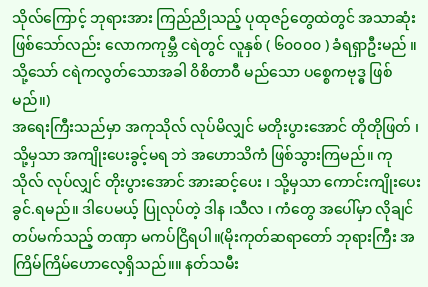သိုလ်ကြောင့် ဘုရားအား ကြည်ညိုသည့် ပုထုဇဉ်တွေထဲတွင် အသာဆုံးဖြစ်သော်လည်း လောကကုမ္ဘီ ငရဲတွင် လူနှစ် ( ၆၀၀၀၀ ) ခံရရှာဦးမည် ။ သို့သော် ငရဲကလွတ်သောအခါ ဝိစိတာဝီ မည်သော ပစ္စေကဗုဒ္ဓ ဖြစ်မည်။)
အရေးကြီးသည်မှာ အကုသိုလ် လုပ်မိလျှင် မတိုးပွားအောင် တိုတိုဖြတ် ၊ သို့မှသာ အကျိုးပေးခွင့်မရ ဘဲ အဟောသိကံ ဖြစ်သွားကြမည်။ ကုသိုလ် လုပ်လျှင် တိုးပွားအောင် အားဆင့်ပေး ၊ သို့မှသာ ကောင်းကျိုးပေးခွင်.ရမည်။ ဒါပေမယ့် ပြုလုပ်တဲ့ ဒါန ၊သီလ ၊ ကံတွေ အပေါ်မှာ လိုချင်တပ်မက်သည့် တဏှာ မကပ်ငြိရပါ။(မိုးကုတ်ဆရာတော် ဘုရားကြီး အကြိမ်ကြိမ်ဟောလေ့ရှိသည်။။ နတ်သမီး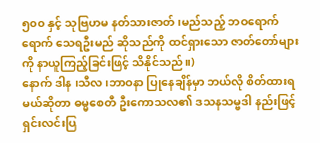၅၀၀ နှင့် သုဗြဟမ နတ်သားဇာတ်၊မည်သည့် ဘဝရောက်ရောက် သေရဦးမည် ဆိုသည်ကို ထင်ရှားသော ဇာတ်တော်များကို နာယူကြည့်ခြင်းဖြင့် သိနိုင်သည်။)
နောက် ဒါန ၊သီလ ၊ဘာဝနာ ပြုနေချိန်မှာ ဘယ်လို စိတ်ထားရမယ်ဆိုတာ ဓမ္မစေတီ ဦးကောသလ၏ ဒသနသမ္ဗဒါ နည်းဖြင့် ရှင်းလင်းပြ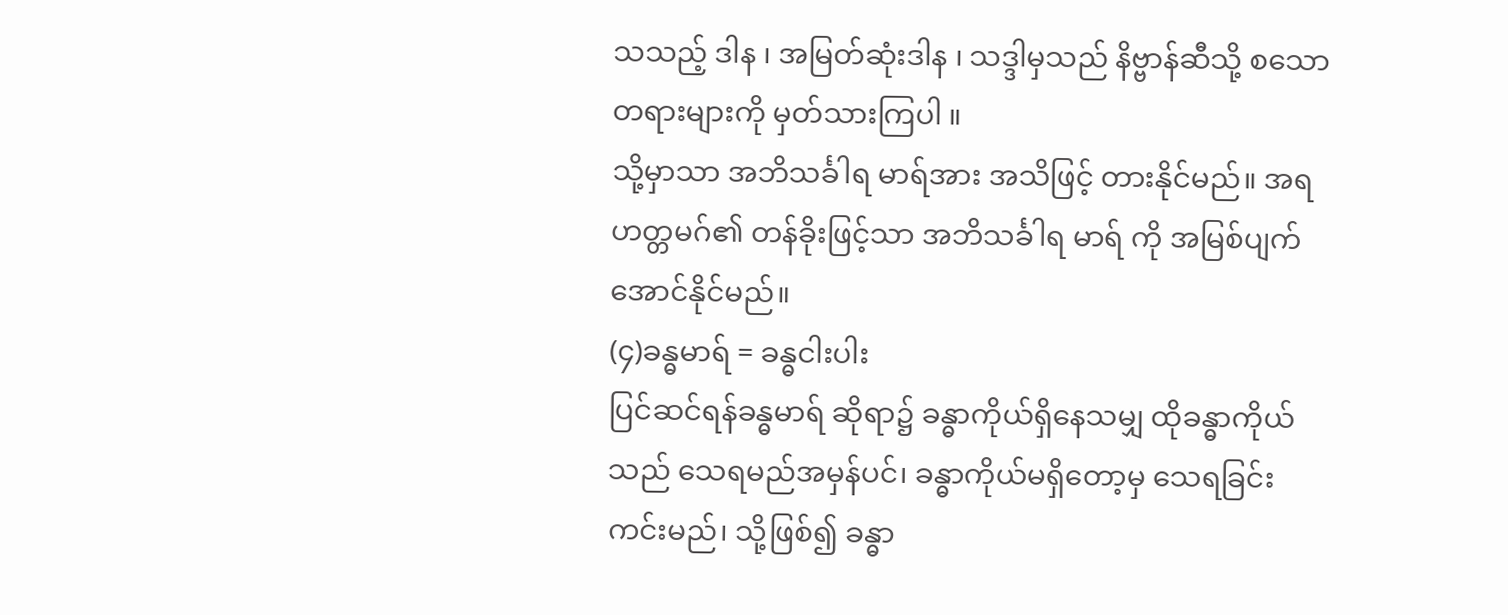သသည့် ဒါန ၊ အမြတ်ဆုံးဒါန ၊ သဒ္ဒါမှသည် နိဗ္ဗာန်ဆီသို့ စသောတရားများကို မှတ်သားကြပါ ။
သို့မှာသာ အဘိသင်္ခါရ မာရ်အား အသိဖြင့် တားနိုင်မည်။ အရဟတ္တမဂ်၏ တန်ခိုးဖြင့်သာ အဘိသင်္ခါရ မာရ် ကို အမြစ်ပျက် အောင်နိုင်မည်။
(၄)ခန္ဓမာရ် = ခန္ဓငါးပါး
ပြင်ဆင်ရန်ခန္ဓမာရ် ဆိုရာ၌ ခန္ဓာကိုယ်ရှိနေသမျှ ထိုခန္ဓာကိုယ်သည် သေရမည်အမှန်ပင်၊ ခန္ဓာကိုယ်မရှိတော့မှ သေရခြင်းကင်းမည်၊ သို့ဖြစ်၍ ခန္ဓာ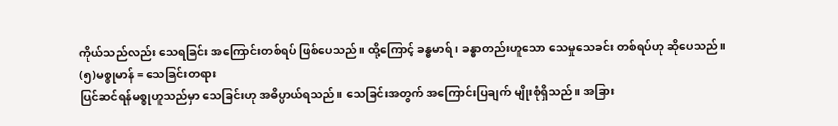ကိုယ်သည်လည်း သေရခြင်း အကြောင်းတစ်ရပ် ဖြစ်ပေသည်။ ထို့ကြောင့် ခန္ဓမာရ် ၊ ခန္ဓာတည်းဟူသော သေမှုသေခင်း တစ်ရပ်ဟု ဆိုပေသည်။
(၅)မစ္စုမာန် = သေခြင်းတရား
ပြင်ဆင်ရန်မစ္စုဟူသည်မှာ သေခြင်းဟု အဓိပ္ပာယ်ရသည်။ သေခြင်းအတွက် အကြောင်းပြချက် မျိုးစုံရှိသည်။ အခြား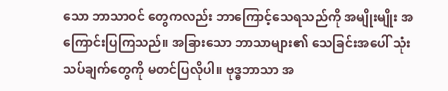သော ဘာသာဝင် တွေကလည်း ဘာကြောင့်သေရသည်ကို အမျိုးမျိုး အကြောင်းပြကြသည်။ အခြားသော ဘာသာများ၏ သေခြင်းအပေါ် သုံးသပ်ချက်တွေကို မတင်ပြလိုပါ။ ဗုဒ္ဓဘာသာ အ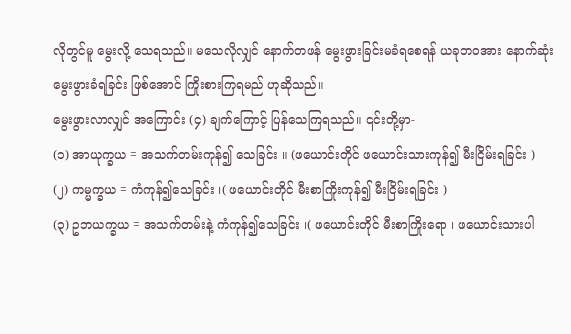လိုတွင်မူ မွေးလို့ သေရသည်။ မသေလိုလျှင် နောက်တဖန် မွေးဖွားခြင်းမခံရစေရန် ယခုဘဝအား နောက်ဆုံး မွေးဖွားခံရခြင်း ဖြစ်အောင် ကြိုးစားကြရမည် ဟုဆိုသည်။
မွေးဖွားလာလျှင် အကြောင်း (၄) ချက်ကြောင့် ပြန်သေကြရသည်။ ၎င်းတို့မှာ-
(၁) အာယုက္ခယ = အသက်တမ်းကုန်၍ သေခြင်း ။ (ဖယောင်းတိုင် ဖယောင်းသားကုန်၍ မီးငြိမ်းရခြင်း )
(၂) ကမ္မက္ခယ = ကံကုန်၍သေခြင်း ၊( ဖယောင်းတိုင် မီးစာကြိုးကုန်၍ မီးငြိမ်းရခြင်း )
(၃) ဥဘယက္ခယ = အသက်တမ်းနဲ့ ကံကုန်၍သေခြင်း ၊( ဖယောင်းတိုင် မီးစာကြိုးရော ၊ ဖယောင်းသားပါ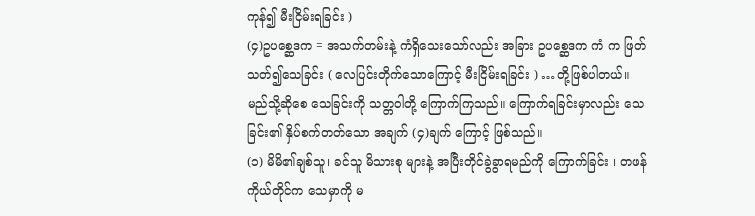ကုန်၍ မီးငြိမ်းရခြင်း )
(၄)ဥပစ္ဆေဒက = အသက်တမ်းနဲ့ ကံရှိသေးသော်လည်း အခြား ဥပစ္ဆေဒက ကံ က ဖြတ်သတ်၍သေခြင်း ( လေပြင်းတိုက်သောကြောင့် မီးငြိမ်းရခြင်း ) …တို့ဖြစ်ပါတယ်။
မည်သို့ဆိုစေ သေခြင်းကို သတ္တဝါတို့ ကြောက်ကြသည်။ ကြောက်ရခြင်းမှာလည်း သေခြင်း၏ နှိပ်စက်တတ်သော အချက် (၄)ချက် ကြောင့် ဖြစ်သည်။
(၁) မိမိ၏ချစ်သူ၊ ခင်သူ မိသားစု များနဲ့ အပြီးတိုင်ခွဲခွာရမည်ကို ကြောက်ခြင်း ၊ တဖန် ကိုယ်တိုင်က သေမှာကို မ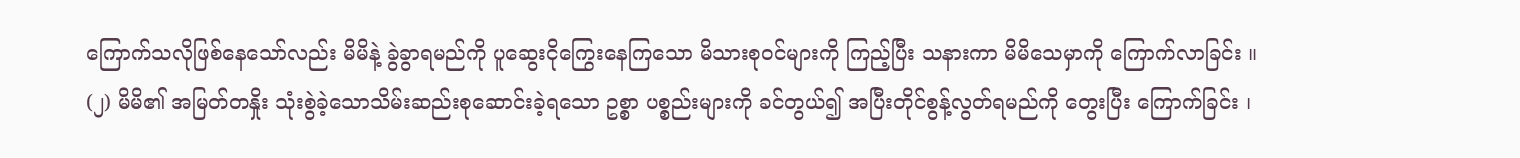ကြောက်သလိုဖြစ်နေသော်လည်း မိမိနဲ့ ခွဲခွာရမည်ကို ပူဆွေးငိုကြွေးနေကြသော မိသားစုဝင်များကို ကြည့်ပြီး သနားကာ မိမိသေမှာကို ကြောက်လာခြင်း ။
(၂) မိမိ၏ အမြတ်တနှိုး သုံးစွဲခဲ့သောသိမ်းဆည်းစုဆောင်းခဲ့ရသော ဥစ္စာ ပစ္စည်းများကို ခင်တွယ်၍ အပြီးတိုင်စွန့်လွတ်ရမည်ကို တွေးပြီး ကြောက်ခြင်း ၊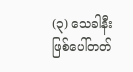(၃) သေခါနီးဖြစ်ပေါ်တတ်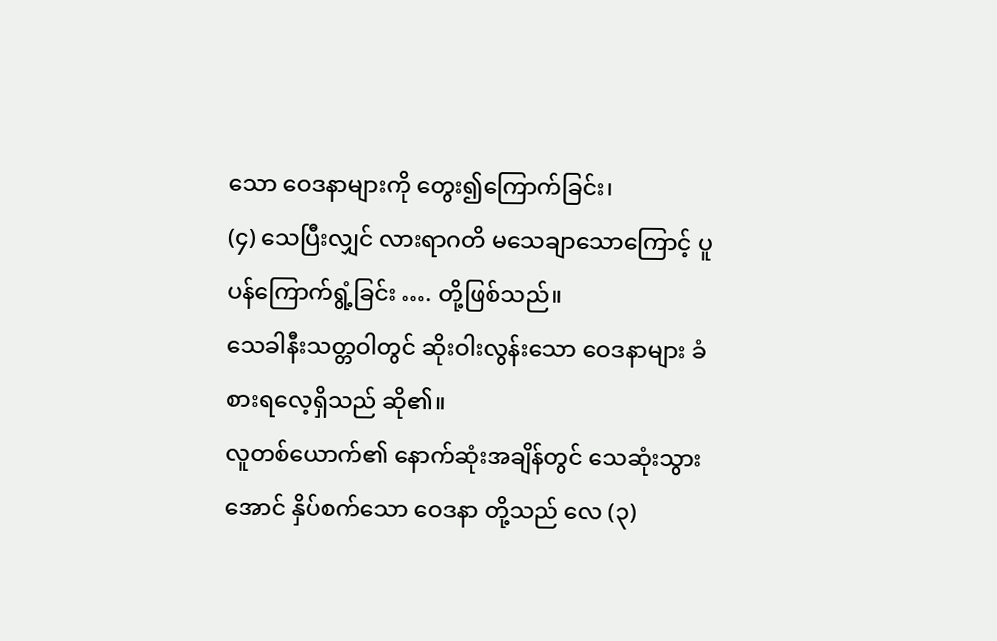သော ဝေဒနာများကို တွေး၍ကြောက်ခြင်း၊
(၄) သေပြီးလျှင် လားရာဂတိ မသေချာသောကြောင့် ပူပန်ကြောက်ရွံ့ခြင်း …. တို့ဖြစ်သည်။
သေခါနီးသတ္တဝါတွင် ဆိုးဝါးလွန်းသော ဝေဒနာများ ခံစားရလေ့ရှိသည် ဆို၏။
လူတစ်ယောက်၏ နောက်ဆုံးအချိန်တွင် သေဆုံးသွားအောင် နှိပ်စက်သော ဝေဒနာ တို့သည် လေ (၃)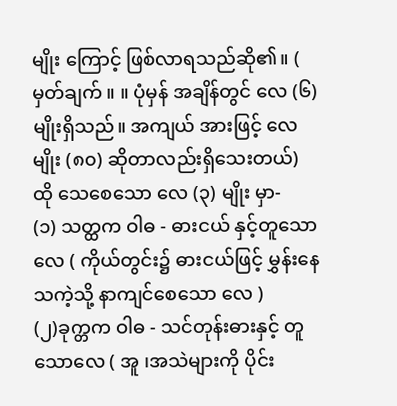မျိုး ကြောင့် ဖြစ်လာရသည်ဆို၏။ ( မှတ်ချက် ။ ။ ပုံမှန် အချိန်တွင် လေ (၆) မျိုးရှိသည်။ အကျယ် အားဖြင့် လေမျိုး (၈၀) ဆိုတာလည်းရှိသေးတယ်)
ထို သေစေသော လေ (၃) မျိုး မှာ-
(၁) သတ္ထက ဝါဓ - ဓားငယ် နှင့်တူသောလေ ( ကိုယ်တွင်း၌ ဓားငယ်ဖြင့် မွှန်းနေသကဲ့သို့ နာကျင်စေသော လေ )
(၂)ခုက္တက ဝါဓ - သင်တုန်းဓားနှင့် တူသောလေ ( အူ ၊အသဲများကို ပိုင်း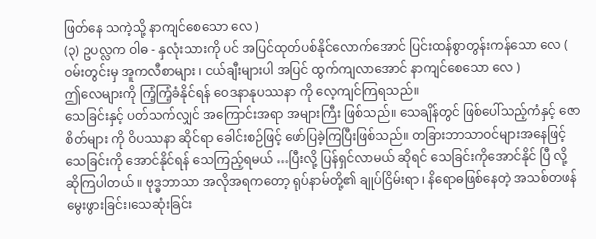ဖြတ်နေ သကဲ့သို့ နာကျင်စေသော လေ )
(၃) ဥပလ္လက ဝါဓ - နှလုံးသားကို ပင် အပြင်ထုတ်ပစ်နိုင်လောက်အောင် ပြင်းထန်စွာတွန်းကန်သော လေ ( ဝမ်းတွင်းမှ အူကလီစာများ ၊ ငယ်ချီးများပါ အပြင် ထွက်ကျလာအောင် နာကျင်စေသော လေ )
ဤလေများကို ကြံ့ကြံ့ခံနိုင်ရန် ဝေဒနာနုပဿနာ ကို လေ့ကျင်ကြရသည်။
သေခြင်းနှင့် ပတ်သက်လျှင် အကြောင်းအရာ အများကြီး ဖြစ်သည်။ သေချိန်တွင် ဖြစ်ပေါ်သည့်ကံနှင့် ဇောစိတ်များ ကို ဝိပဿနာ ဆိုင်ရာ ခေါင်းစဉ်ဖြင့် ဖော်ပြခဲ့ကြပြီးဖြစ်သည်။ တခြားဘာသာဝင်များအနေဖြင့် သေခြင်းကို အောင်နိုင်ရန် သေကြည့်ရမယ် …ပြီးလို့ ပြန်ရှင်လာမယ် ဆိုရင် သေခြင်းကိုအောင်နိုင် ပြီ လို့ ဆိုကြပါတယ် ။ ဗုဒ္ဓဘာသာ အလိုအရကတော့ ရုပ်နာမ်တို့၏ ချုပ်ငြိမ်းရာ ၊ နိရောဓဖြစ်နေတဲ့ အသစ်တဖန် မွေးဖွားခြင်း၊သေဆုံးခြင်း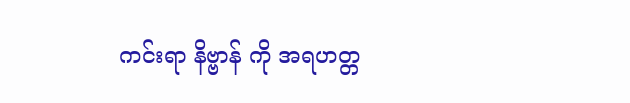ကင်းရာ နိဗ္ဗာန် ကို အရဟတ္တ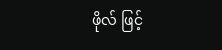ဖိုလ် ဖြင့်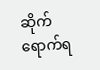ဆိုက်ရောက်ရ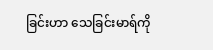ခြင်းဟာ သေခြင်းမာရ်ကို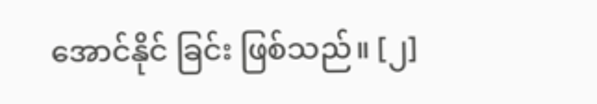အောင်နိုင် ခြင်း ဖြစ်သည်။ [၂]